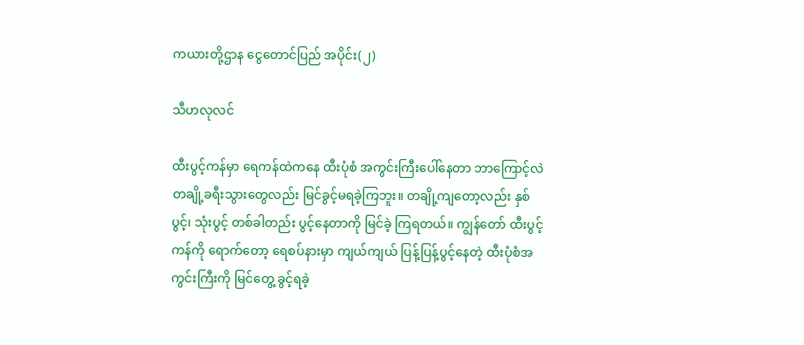ကယားတို့ဌာန ငွေတောင်ပြည် အပိုင်း(၂)

သီဟလုလင်

ထီးပွင့်ကန်မှာ ရေကန်ထဲကနေ ထီးပုံစံ အကွင်းကြီးပေါ်နေတာ ဘာကြောင့်လဲ
တချို့ခရီးသွားတွေလည်း မြင်ခွင့်မရခဲ့ကြဘူး။ တချို့ကျတော့လည်း နှစ်ပွင့်၊ သုံးပွင့် တစ်ခါတည်း ပွင့်နေတာကို မြင်ခဲ့ ကြရတယ်။ ကျွန်တော် ထီးပွင့်ကန်ကို ရောက်တော့ ရေစပ်နားမှာ ကျယ်ကျယ် ပြန့်ပြန့်ပွင့်နေတဲ့ ထီးပုံစံအကွင်းကြီးကို မြင်တွေ့ ခွင့်ရခဲ့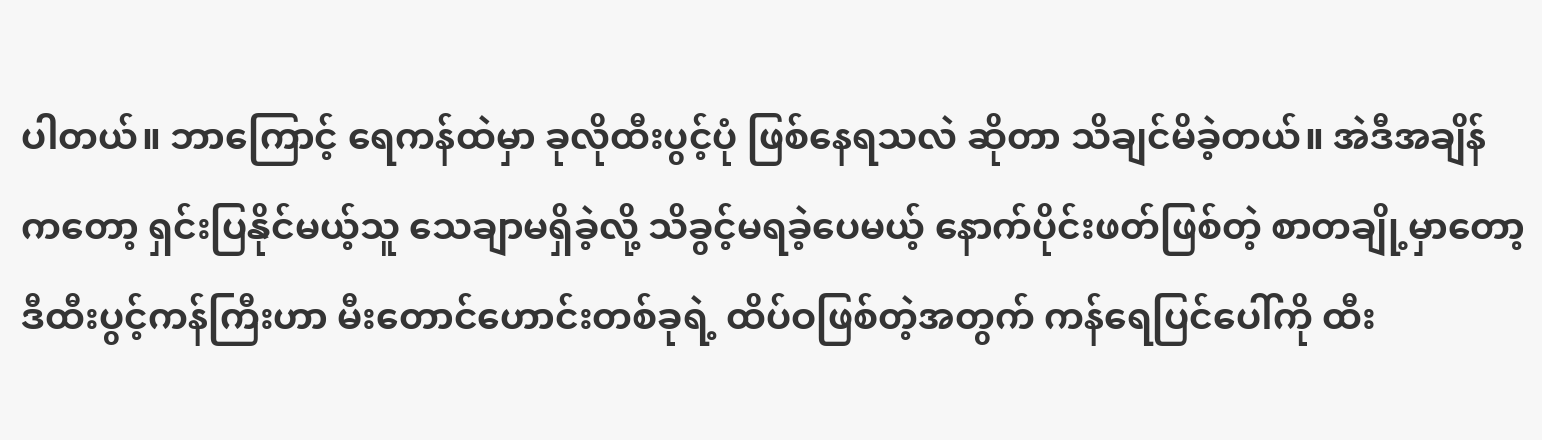ပါတယ်။ ဘာကြောင့် ရေကန်ထဲမှာ ခုလိုထီးပွင့်ပုံ ဖြစ်နေရသလဲ ဆိုတာ သိချင်မိခဲ့တယ်။ အဲဒီအချိန် ကတော့ ရှင်းပြနိုင်မယ့်သူ သေချာမရှိခဲ့လို့ သိခွင့်မရခဲ့ပေမယ့် နောက်ပိုင်းဖတ်ဖြစ်တဲ့ စာတချို့မှာတော့ ဒီထီးပွင့်ကန်ကြီးဟာ မီးတောင်ဟောင်းတစ်ခုရဲ့ ထိပ်ဝဖြစ်တဲ့အတွက် ကန်ရေပြင်ပေါ်ကို ထီး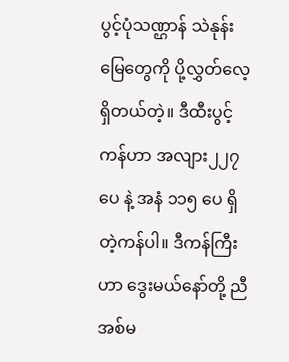ပွင့်ပုံသဏ္ဌာန် သဲနုန်းမြေတွေကို ပို့လွှတ်လေ့ ရှိတယ်တဲ့။ ဒီထီးပွင့်ကန်ဟာ အလျား၂၂၇ ပေ နဲ့ အနံ ၁၁၅ ပေ ရှိတဲ့ကန်ပါ။ ဒီကန်ကြီးဟာ ဒွေးမယ်နော်တို့ ညီအစ်မ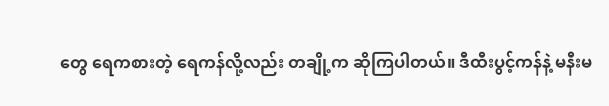တွေ ရေကစားတဲ့ ရေကန်လို့လည်း တချို့က ဆိုကြပါတယ်။ ဒီထီးပွင့်ကန်နဲ့ မနီးမ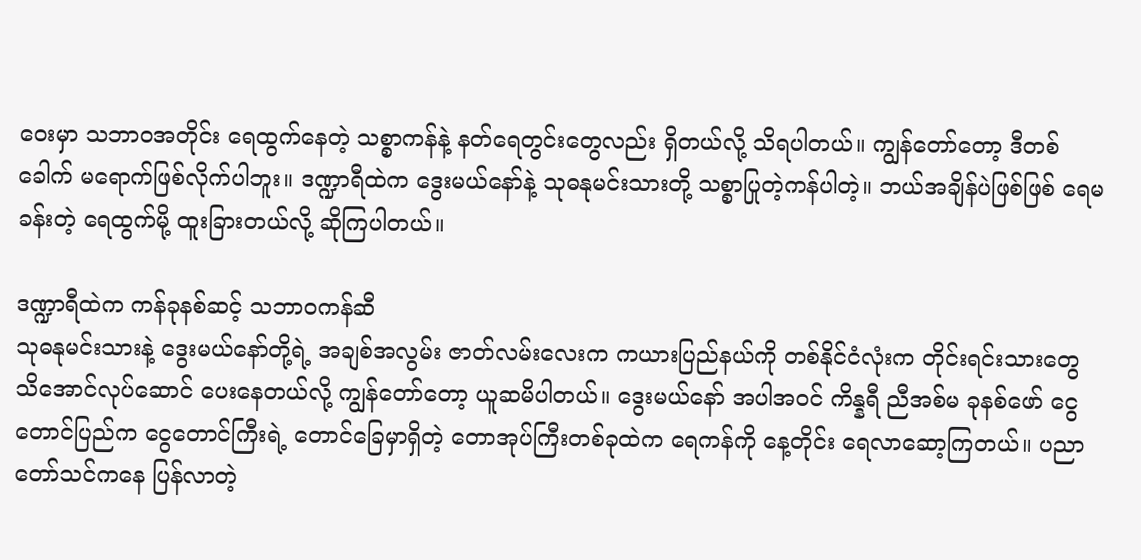ဝေးမှာ သဘာဝအတိုင်း ရေထွက်နေတဲ့ သစ္စာကန်နဲ့ နတ်ရေတွင်းတွေလည်း ရှိတယ်လို့ သိရပါတယ်။ ကျွန်တော်တော့ ဒီတစ်ခေါက် မရောက်ဖြစ်လိုက်ပါဘူး။ ဒဏ္ဍာရီထဲက ဒွေးမယ်နော်နဲ့ သုဓနုမင်းသားတို့ သစ္စာပြုတဲ့ကန်ပါတဲ့။ ဘယ်အချိန်ပဲဖြစ်ဖြစ် ရေမခန်းတဲ့ ရေထွက်မို့ ထူးခြားတယ်လို့ ဆိုကြပါတယ်။

ဒဏ္ဍာရီထဲက ကန်ခုနစ်ဆင့် သဘာဝကန်ဆီ
သုဓနုမင်းသားနဲ့ ဒွေးမယ်နော်တို့ရဲ့ အချစ်အလွမ်း ဇာတ်လမ်းလေးက ကယားပြည်နယ်ကို တစ်နိုင်ငံလုံးက တိုင်းရင်းသားတွေ သိအောင်လုပ်ဆောင် ပေးနေတယ်လို့ ကျွန်တော်တော့ ယူဆမိပါတယ်။ ဒွေးမယ်နော် အပါအဝင် ကိန္နရီ ညီအစ်မ ခုနစ်ဖော် ငွေတောင်ပြည်က ငွေတောင်ကြီးရဲ့ တောင်ခြေမှာရှိတဲ့ တောအုပ်ကြီးတစ်ခုထဲက ရေကန်ကို နေ့တိုင်း ရေလာဆော့ကြတယ်။ ပညာတော်သင်ကနေ ပြန်လာတဲ့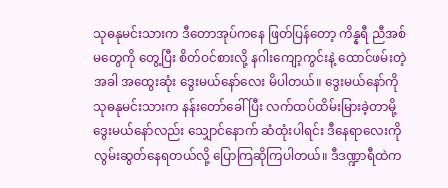သုဓနုမင်းသားက ဒီတောအုပ်ကနေ ဖြတ်ပြန်တော့ ကိန္နရီ ညီအစ်မတွေကို တွေ့ပြီး စိတ်ဝင်စားလို့ နဂါးကျော့ကွင်းနဲ့ ထောင်ဖမ်းတဲ့အခါ အထွေးဆုံး ဒွေးမယ်နော်လေး မိပါတယ်။ ဒွေးမယ်နော်ကို သုဓနုမင်းသားက နန်းတော်ခေါ်ပြီး လက်ထပ်ထိမ်းမြားခဲ့တာမို့ ဒွေးမယ်နော်လည်း သျှောင်နောက် ဆံထုံးပါရင်း ဒီနေရာလေးကို လွမ်းဆွတ်နေရတယ်လို့ ပြောကြဆိုကြပါတယ်။ ဒီဒဏ္ဍာရီထဲက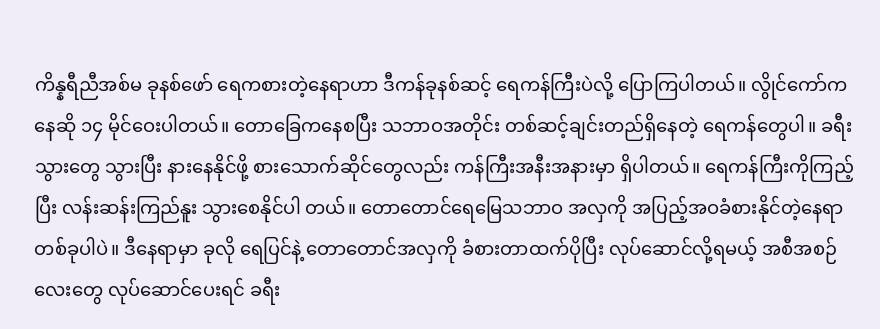ကိန္နရီညီအစ်မ ခုနစ်ဖော် ရေကစားတဲ့နေရာဟာ ဒီကန်ခုနစ်ဆင့် ရေကန်ကြီးပဲလို့ ပြောကြပါတယ်။ လွိုင်ကော်ကနေဆို ၁၄ မိုင်ဝေးပါတယ်။ တောခြေကနေစပြီး သဘာဝအတိုင်း တစ်ဆင့်ချင်းတည်ရှိနေတဲ့ ရေကန်တွေပါ။ ခရီးသွားတွေ သွားပြီး နားနေနိုင်ဖို့ စားသောက်ဆိုင်တွေလည်း ကန်ကြီးအနီးအနားမှာ ရှိပါတယ်။ ရေကန်ကြီးကိုကြည့်ပြီး လန်းဆန်းကြည်နူး သွားစေနိုင်ပါ တယ်။ တောတောင်ရေမြေသဘာဝ အလှကို အပြည့်အဝခံစားနိုင်တဲ့နေရာ တစ်ခုပါပဲ။ ဒီနေရာမှာ ခုလို ရေပြင်နဲ့ တောတောင်အလှကို ခံစားတာထက်ပိုပြီး လုပ်ဆောင်လို့ရမယ့် အစီအစဉ်လေးတွေ လုပ်ဆောင်ပေးရင် ခရီး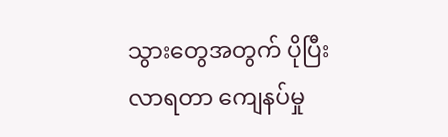သွားတွေအတွက် ပိုပြီးလာရတာ ကျေနပ်မှု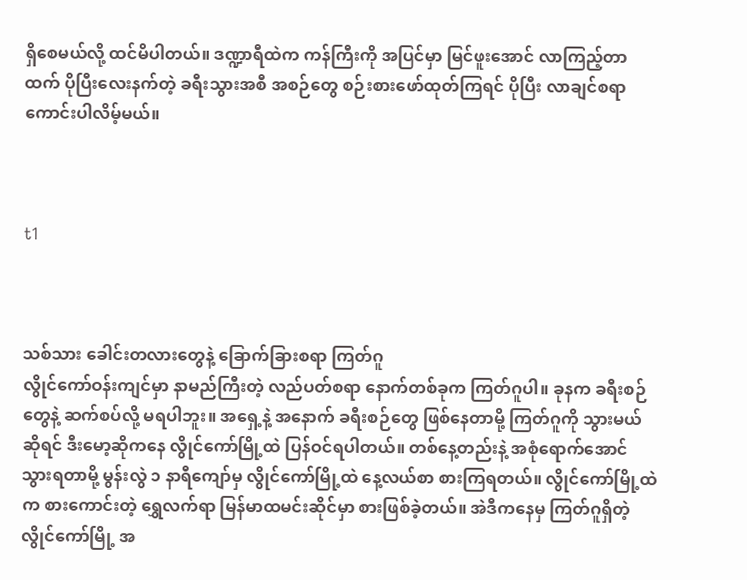ရှိစေမယ်လို့ ထင်မိပါတယ်။ ဒဏ္ဍာရီထဲက ကန်ကြီးကို အပြင်မှာ မြင်ဖူးအောင် လာကြည့်တာထက် ပိုပြီးလေးနက်တဲ့ ခရီးသွားအစီ အစဉ်တွေ စဉ်းစားဖော်ထုတ်ကြရင် ပိုပြီး လာချင်စရာကောင်းပါလိမ့်မယ်။



t1



သစ်သား ခေါင်းတလားတွေနဲ့ ခြောက်ခြားစရာ ကြတ်ဂူ
လွိုင်ကော်ဝန်းကျင်မှာ နာမည်ကြီးတဲ့ လည်ပတ်စရာ နောက်တစ်ခုက ကြတ်ဂူပါ။ ခုနက ခရီးစဉ်တွေနဲ့ ဆက်စပ်လို့ မရပါဘူး။ အရှေ့နဲ့ အနောက် ခရီးစဉ်တွေ ဖြစ်နေတာမို့ ကြတ်ဂူကို သွားမယ်ဆိုရင် ဒီးမော့ဆိုကနေ လွိုင်ကော်မြို့ထဲ ပြန်ဝင်ရပါတယ်။ တစ်နေ့တည်းနဲ့ အစုံရောက်အောင် သွားရတာမို့ မွန်းလွဲ ၁ နာရီကျော်မှ လွိုင်ကော်မြို့ထဲ နေ့လယ်စာ စားကြရတယ်။ လွိုင်ကော်မြို့ထဲက စားကောင်းတဲ့ ရွှေလက်ရာ မြန်မာထမင်းဆိုင်မှာ စားဖြစ်ခဲ့တယ်။ အဲဒီကနေမှ ကြတ်ဂူရှိတဲ့ လွိုင်ကော်မြို့ အ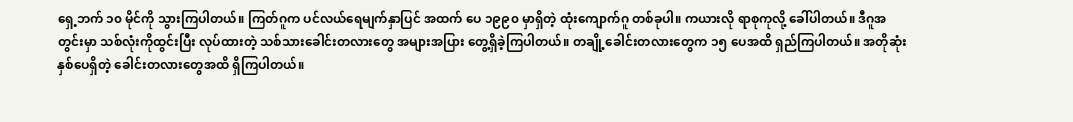ရှေ့ဘက် ၁၀ မိုင်ကို သွားကြပါတယ်။ ကြတ်ဂူက ပင်လယ်ရေမျက်နှာပြင် အထက် ပေ ၁၉၉၀ မှာရှိတဲ့ ထုံးကျောက်ဂူ တစ်ခုပါ။ ကယားလို ရာစုကုလို့ ခေါ်ပါတယ်။ ဒီဂူအတွင်းမှာ သစ်လုံးကိုထွင်းပြီး လုပ်ထားတဲ့ သစ်သားခေါင်းတလားတွေ အများအပြား တွေ့ရှိခဲ့ကြပါတယ်။ တချို့ခေါင်းတလားတွေက ၁၅ ပေအထိ ရှည်ကြပါတယ်။ အတိုဆုံး နှစ်ပေရှိတဲ့ ခေါင်းတလားတွေအထိ ရှိကြပါတယ်။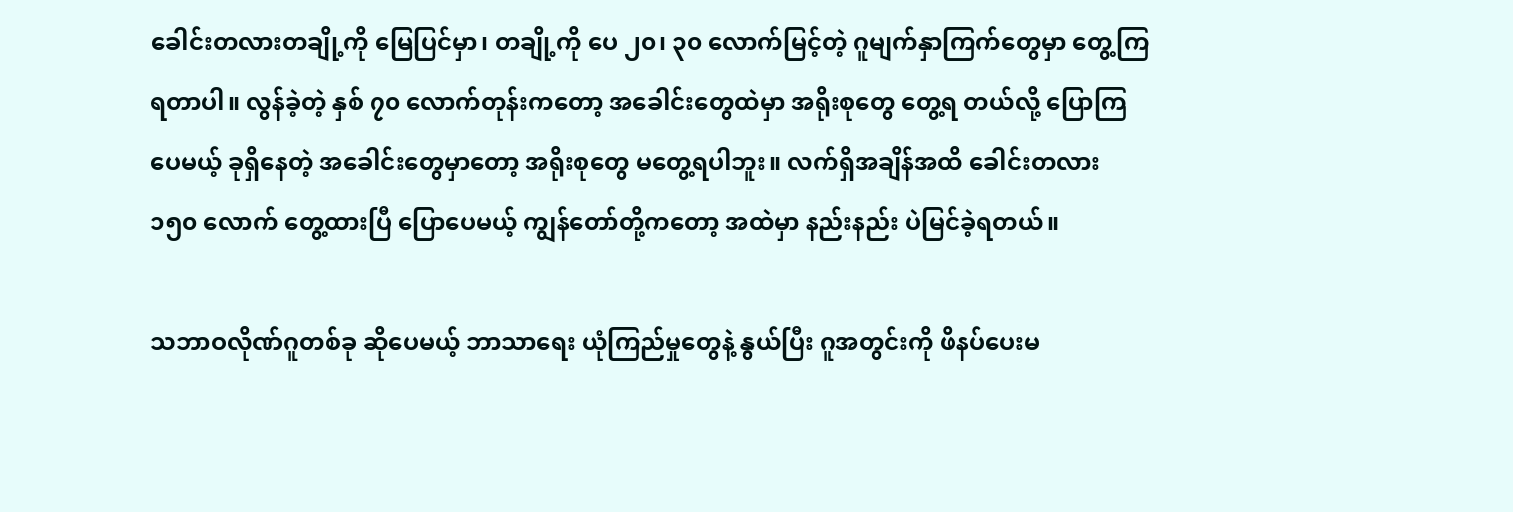ခေါင်းတလားတချို့ကို မြေပြင်မှာ၊ တချို့ကို ပေ ၂၀၊ ၃၀ လောက်မြင့်တဲ့ ဂူမျက်နှာကြက်တွေမှာ တွေ့ကြရတာပါ။ လွန်ခဲ့တဲ့ နှစ် ၇၀ လောက်တုန်းကတော့ အခေါင်းတွေထဲမှာ အရိုးစုတွေ တွေ့ရ တယ်လို့ ပြောကြပေမယ့် ခုရှိနေတဲ့ အခေါင်းတွေမှာတော့ အရိုးစုတွေ မတွေ့ရပါဘူး။ လက်ရှိအချိန်အထိ ခေါင်းတလား ၁၅၀ လောက် တွေ့ထားပြီ ပြောပေမယ့် ကျွန်တော်တို့ကတော့ အထဲမှာ နည်းနည်း ပဲမြင်ခဲ့ရတယ်။

သဘာဝလိုဏ်ဂူတစ်ခု ဆိုပေမယ့် ဘာသာရေး ယုံကြည်မှုတွေနဲ့ နွယ်ပြီး ဂူအတွင်းကို ဖိနပ်ပေးမ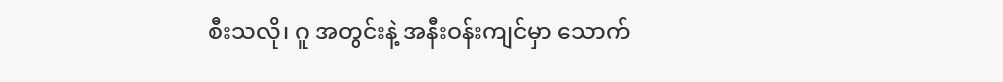စီးသလို၊ ဂူ အတွင်းနဲ့ အနီးဝန်းကျင်မှာ သောက်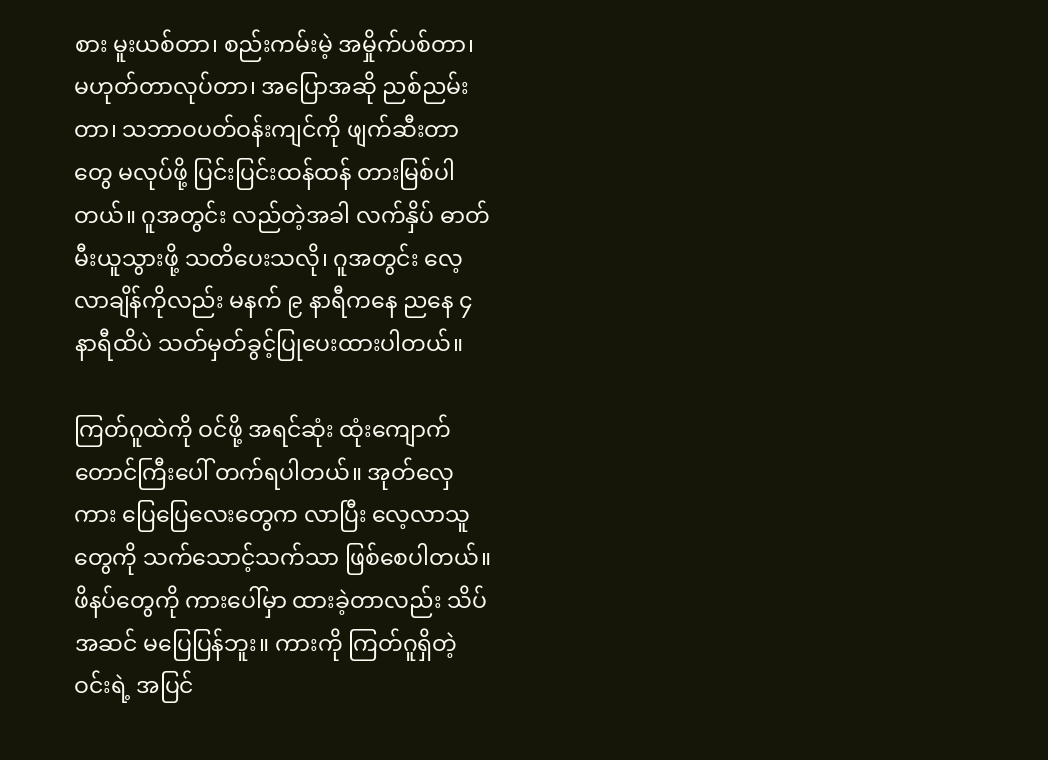စား မူးယစ်တာ၊ စည်းကမ်းမဲ့ အမှိုက်ပစ်တာ၊ မဟုတ်တာလုပ်တာ၊ အပြောအဆို ညစ်ညမ်းတာ၊ သဘာဝပတ်ဝန်းကျင်ကို ဖျက်ဆီးတာတွေ မလုပ်ဖို့ ပြင်းပြင်းထန်ထန် တားမြစ်ပါတယ်။ ဂူအတွင်း လည်တဲ့အခါ လက်နှိပ် ဓာတ်မီးယူသွားဖို့ သတိပေးသလို၊ ဂူအတွင်း လေ့လာချိန်ကိုလည်း မနက် ၉ နာရီကနေ ညနေ ၄ နာရီထိပဲ သတ်မှတ်ခွင့်ပြုပေးထားပါတယ်။

ကြတ်ဂူထဲကို ဝင်ဖို့ အရင်ဆုံး ထုံးကျောက်တောင်ကြီးပေါ် တက်ရပါတယ်။ အုတ်လှေကား ပြေပြေလေးတွေက လာပြီး လေ့လာသူတွေကို သက်သောင့်သက်သာ ဖြစ်စေပါတယ်။ ဖိနပ်တွေကို ကားပေါ်မှာ ထားခဲ့တာလည်း သိပ်အဆင် မပြေပြန်ဘူး။ ကားကို ကြတ်ဂူရှိတဲ့ဝင်းရဲ့ အပြင်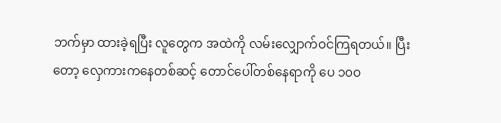ဘက်မှာ ထားခဲ့ရပြီး လူတွေက အထဲကို လမ်းလျှောက်ဝင်ကြရတယ်။ ပြီးတော့ လှေကားကနေတစ်ဆင့် တောင်ပေါ်တစ်နေရာကို ပေ ၁၀ဝ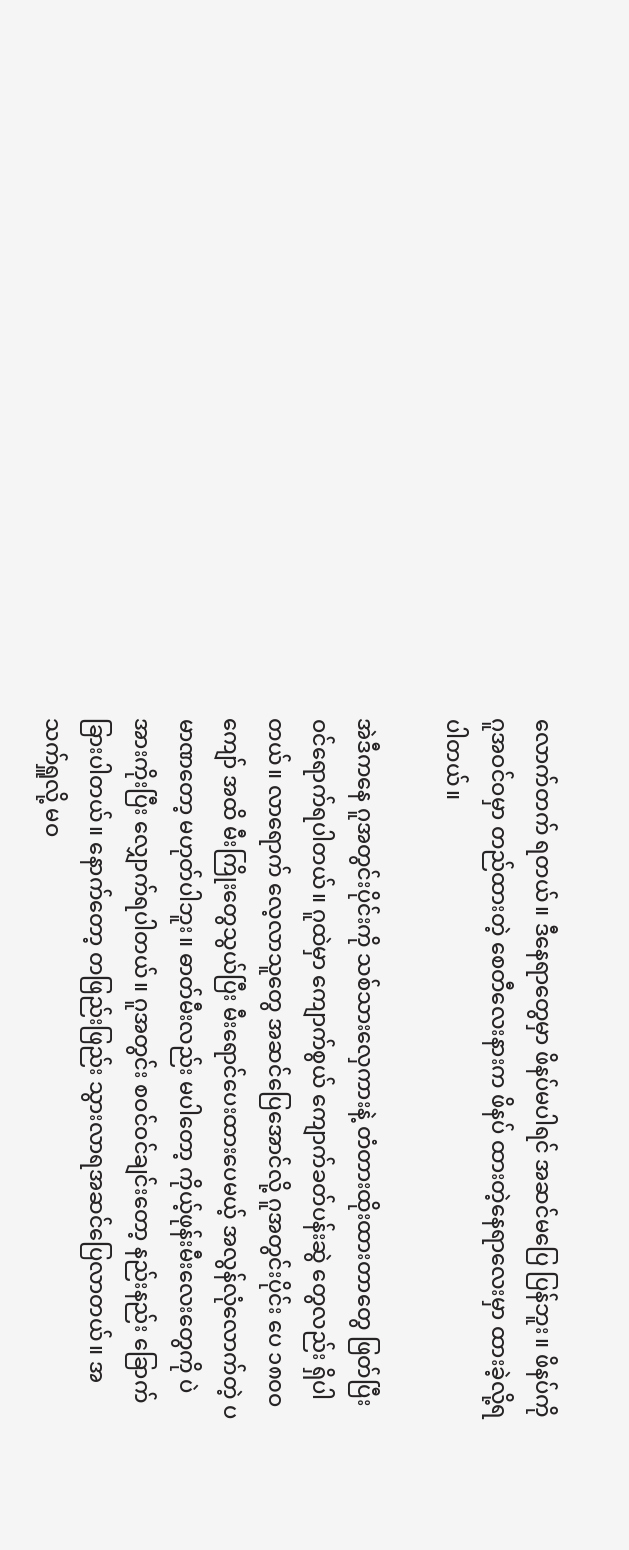လောက်တက် ရတယ်။ ဒီနေရာတွေမှာ ဖိနပ်မပါရင် အဆင်မပြေ ပြန်ဘူး။ ဖိနပ်ကို ဂူအဝင်ဝမှာ တည်ထားတဲ့ စေတီလေးနားက ဖိနပ် ထားတဲ့နေရာလေးမှာ ထားခဲ့လို့ရပါတယ်။

အဲဒီကနေ ဂူအတွင်းပိုင်းကို သစ်သားလှေကားနဲ့ တံတားထိုးထားတာတွေ ဖြတ်ပြီး ဝင်ရောက်ရပါတယ်။ ဂူထဲမှာ ကျောက်စွယ် ကျောက်ခတ်ပန်းဆွဲ တွေလည်း ရှိပါ တယ်။ လာရောက် လေ့လာသူတွေ အဆင်ပြေအောင်လို့ ဂူအတွင်းပိုင်း ပေ ၁၈၀ဝ ကျော် အထိ မီးကြိုးတွေသွယ်ပြီး မီးရောင်ပေးထားပေမယ့် အလွန်လုံလောက်တဲ့ ပမာဏတော့ မဟုတ်ပါဘူး။ ဓာတ်မီးလည်း မပါတော့ ကိုယ့်ဖုန်းမီးလေးတွေကို ပဲ အားကိုးပြီး လျှောက်ရပါတယ်။ ဂူအတွင်း စဝင်ဝင်ချင်းတော့ နည်းနည်း ခြောက်ခြားပါတယ်။ နောက်တော့ တဖြည်းဖြည်း သွားလာရအဆင်ပြေလာတယ်။ အသက်ရှူလို့ မဝ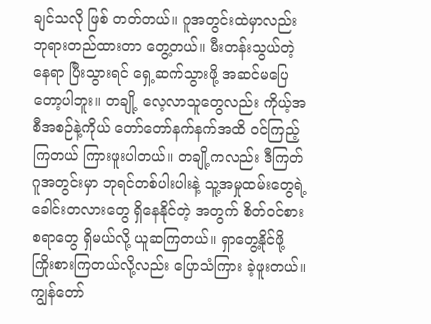ချင်သလို ဖြစ် တတ်တယ်။ ဂူအတွင်းထဲမှာလည်း ဘုရားတည်ထားတာ တွေ့တယ်။ မီးတန်းသွယ်တဲ့နေရာ ပြီးသွားရင် ရှေ့ဆက်သွားဖို့ အဆင်မပြေတော့ပါဘူး။ တချို့ လေ့လာသူတွေလည်း ကိုယ့်အစီအစဉ်နဲ့ကိုယ် တော်တော်နက်နက်အထိ ဝင်ကြည့်ကြတယ် ကြားဖူးပါတယ်။ တချို့ကလည်း ဒီကြတ်ဂူအတွင်းမှာ ဘုရင်တစ်ပါးပါးနဲ့ သူ့အမှုထမ်းတွေရဲ့ ခေါင်းတလားတွေ ရှိနေနိုင်တဲ့ အတွက် စိတ်ဝင်စားစရာတွေ ရှိမယ်လို့ ယူဆကြတယ်။ ရှာတွေ့နိုင်ဖို့ ကြိုးစားကြတယ်လို့လည်း ပြောသံကြား ခဲ့ဖူးတယ်။ ကျွန်တော်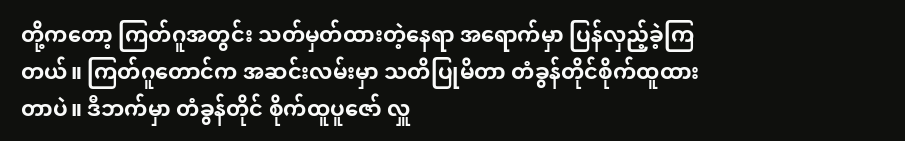တို့ကတော့ ကြတ်ဂူအတွင်း သတ်မှတ်ထားတဲ့နေရာ အရောက်မှာ ပြန်လှည့်ခဲ့ကြတယ်။ ကြတ်ဂူတောင်က အဆင်းလမ်းမှာ သတိပြုမိတာ တံခွန်တိုင်စိုက်ထူထားတာပဲ။ ဒီဘက်မှာ တံခွန်တိုင် စိုက်ထူပူဇော် လှူ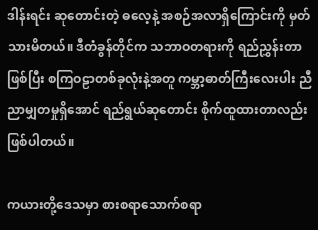ဒါန်းရင်း ဆုတောင်းတဲ့ ဓလေ့နဲ့ အစဉ်အလာရှိကြောင်းကို မှတ်သားမိတယ်။ ဒီတံခွန်တိုင်က သဘာဝတရားကို ရည်ညွှန်းတာဖြစ်ပြီး စကြဝဠာတစ်ခုလုံးနဲ့အတူ ကမ္ဘာ့ဓာတ်ကြီးလေးပါး ညီညာမျှတမှုရှိအောင် ရည်ရွယ်ဆုတောင်း စိုက်ထူထားတာလည်း ဖြစ်ပါတယ်။

ကယားတို့ဒေသမှာ စားစရာသောက်စရာ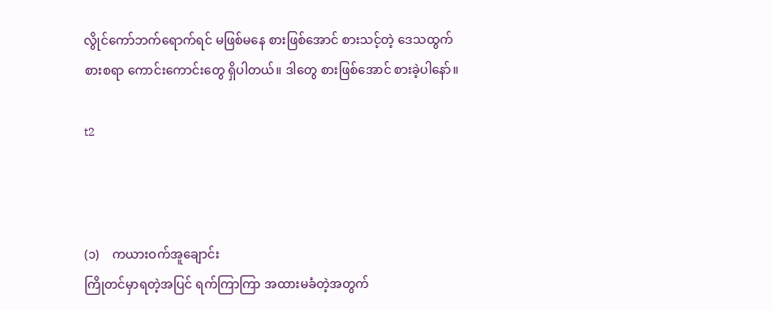လွိုင်ကော်ဘက်ရောက်ရင် မဖြစ်မနေ စားဖြစ်အောင် စားသင့်တဲ့ ဒေသထွက် စားစရာ ကောင်းကောင်းတွေ ရှိပါတယ်။ ဒါတွေ စားဖြစ်အောင် စားခဲ့ပါနော်။

t2



(၁)    ကယားဝက်အူချောင်း
ကြိုတင်မှာရတဲ့အပြင် ရက်ကြာကြာ အထားမခံတဲ့အတွက်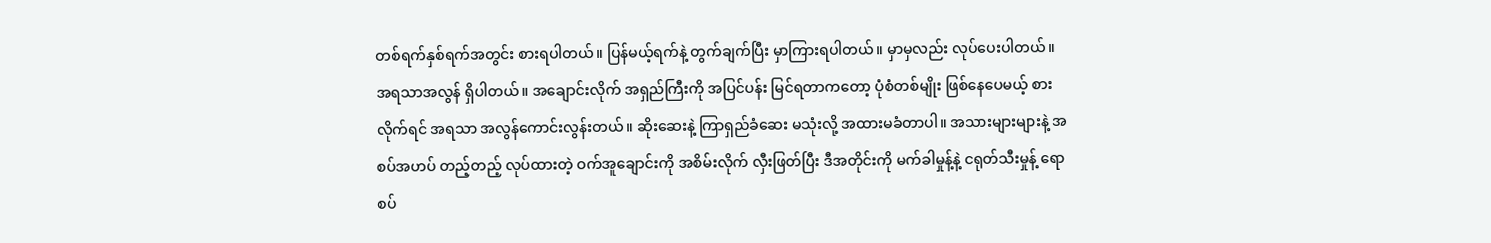တစ်ရက်နှစ်ရက်အတွင်း စားရပါတယ်။ ပြန်မယ့်ရက်နဲ့ တွက်ချက်ပြီး မှာကြားရပါတယ်။ မှာမှလည်း လုပ်ပေးပါတယ်။ အရသာအလွန် ရှိပါတယ်။ အချောင်းလိုက် အရှည်ကြီးကို အပြင်ပန်း မြင်ရတာကတော့ ပုံစံတစ်မျိုး ဖြစ်နေပေမယ့် စားလိုက်ရင် အရသာ အလွန်ကောင်းလွန်းတယ်။ ဆိုးဆေးနဲ့ ကြာရှည်ခံဆေး မသုံးလို့ အထားမခံတာပါ။ အသားများများနဲ့ အစပ်အဟပ် တည့်တည့် လုပ်ထားတဲ့ ဝက်အူချောင်းကို အစိမ်းလိုက် လှီးဖြတ်ပြီး ဒီအတိုင်းကို မက်ခါမှုန့်နဲ့ ငရုတ်သီးမှုန့် ရောစပ်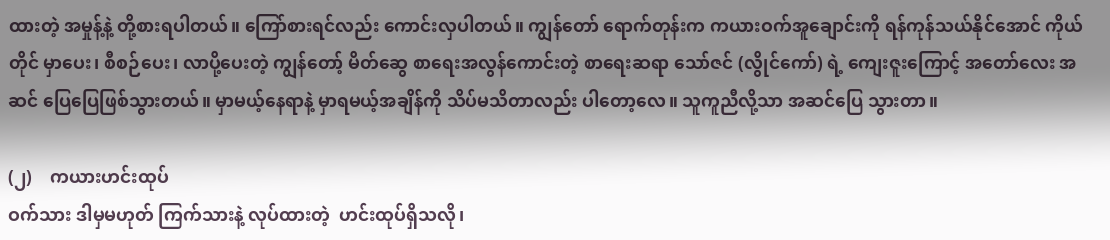ထားတဲ့ အမှုန့်နဲ့ တို့စားရပါတယ်။ ကြော်စားရင်လည်း ကောင်းလှပါတယ်။ ကျွန်တော် ရောက်တုန်းက ကယားဝက်အူချောင်းကို ရန်ကုန်သယ်နိုင်အောင် ကိုယ်တိုင် မှာပေး၊ စီစဉ်ပေး၊ လာပို့ပေးတဲ့ ကျွန်တော့် မိတ်ဆွေ စာရေးအလွန်ကောင်းတဲ့ စာရေးဆရာ သော်ဇင် (လွိုင်ကော်) ရဲ့ ကျေးဇူးကြောင့် အတော်လေး အဆင် ပြေပြေဖြစ်သွားတယ်။ မှာမယ့်နေရာနဲ့ မှာရမယ့်အချိန်ကို သိပ်မသိတာလည်း ပါတော့လေ။ သူကူညီလို့သာ အဆင်ပြေ သွားတာ။

(၂)    ကယားဟင်းထုပ်
ဝက်သား ဒါမှမဟုတ် ကြက်သားနဲ့ လုပ်ထားတဲ့  ဟင်းထုပ်ရှိသလို၊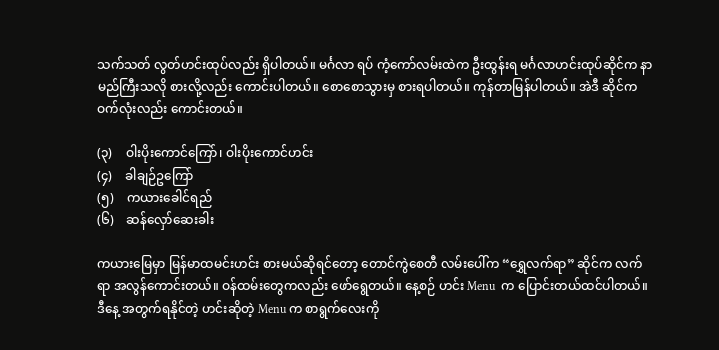သက်သတ် လွတ်ဟင်းထုပ်လည်း ရှိပါတယ်။ မင်္ဂလာ ရပ် ကံ့ကော်လမ်းထဲက ဦးထွန်းရ မင်္ဂလာဟင်းထုပ်ဆိုင်က နာမည်ကြီးသလို စားလို့လည်း ကောင်းပါတယ်။ စောစောသွားမှ စားရပါတယ်။ ကုန်တာမြန်ပါတယ်။ အဲဒီ ဆိုင်က ဝက်လုံးလည်း ကောင်းတယ်။

(၃)    ဝါးပိုးကောင်ကြော်၊ ဝါးပိုးကောင်ဟင်း
(၄)    ခါချဉ်ဥကြော်
(၅)    ကယားခေါင်ရည်
(၆)    ဆန်လှော်ဆေးခါး

ကယားမြေမှာ မြန်မာထမင်းဟင်း စားမယ်ဆိုရင်တော့ တောင်ကွဲစေတီ လမ်းပေါ်က “ရွှေလက်ရာ” ဆိုင်က လက်ရာ အလွန်ကောင်းတယ်။ ဝန်ထမ်းတွေကလည်း ဖော်ရွေတယ်။ နေ့စဉ် ဟင်း Menu  က ပြောင်းတယ်ထင်ပါတယ်။ ဒီနေ့ အတွက်ရနိုင်တဲ့ ဟင်းဆိုတဲ့ Menu က စာရွက်လေးကို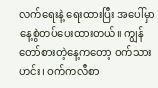လက်ရေးနဲ့ ရေးထားပြီး အပေါ်မှာ နေ့စွဲတပ်ပေးထားတယ်။ ကျွန်တော်စားတဲ့နေ့ကတော့ ဝက်သား ဟင်း၊ ဝက်ကလီစာ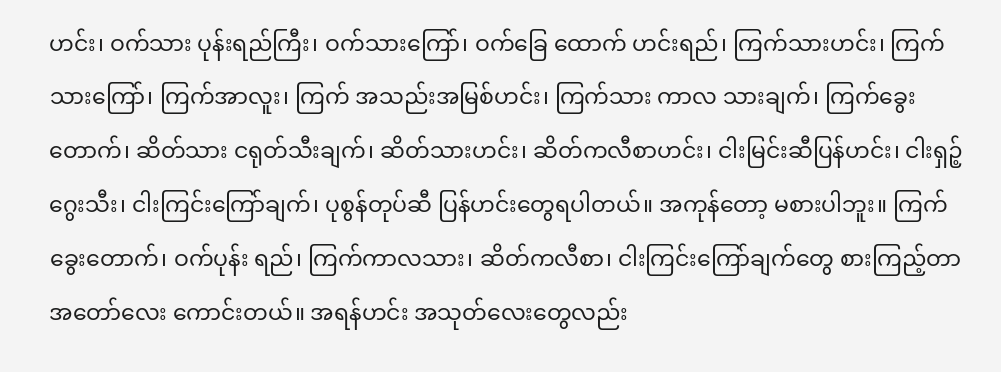ဟင်း၊ ဝက်သား ပုန်းရည်ကြီး၊ ဝက်သားကြော်၊ ဝက်ခြေ ထောက် ဟင်းရည်၊ ကြက်သားဟင်း၊ ကြက်သားကြော်၊ ကြက်အာလူး၊ ကြက် အသည်းအမြစ်ဟင်း၊ ကြက်သား ကာလ သားချက်၊ ကြက်ခွေးတောက်၊ ဆိတ်သား ငရုတ်သီးချက်၊ ဆိတ်သားဟင်း၊ ဆိတ်ကလီစာဟင်း၊ ငါးမြင်းဆီပြန်ဟင်း၊ ငါးရှဉ့် ဂွေးသီး၊ ငါးကြင်းကြော်ချက်၊ ပုစွန်တုပ်ဆီ ပြန်ဟင်းတွေရပါတယ်။ အကုန်တော့ မစားပါဘူး။ ကြက်ခွေးတောက်၊ ဝက်ပုန်း ရည်၊ ကြက်ကာလသား၊ ဆိတ်ကလီစာ၊ ငါးကြင်းကြော်ချက်တွေ စားကြည့်တာ အတော်လေး ကောင်းတယ်။ အရန်ဟင်း အသုတ်လေးတွေလည်း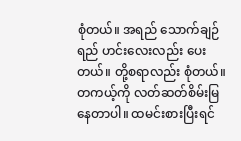စုံတယ်။ အရည် သောက်ချဉ်ရည် ဟင်းလေးလည်း ပေးတယ်။ တို့စရာလည်း စုံတယ်။ တကယ့်ကို လတ်ဆတ်စိမ်းမြနေတာပါ။ ထမင်းစားပြီးရင်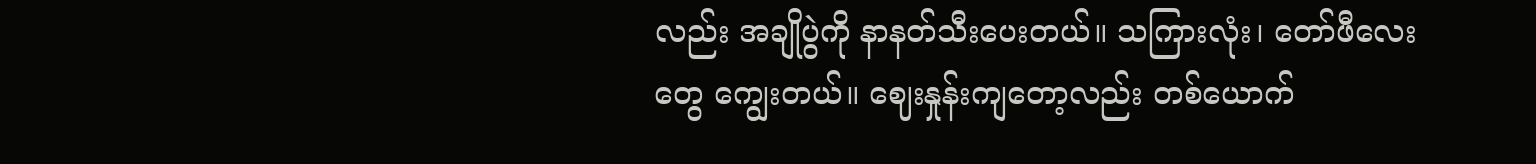လည်း အချိုပွဲကို နာနတ်သီးပေးတယ်။ သကြားလုံး၊ တော်ဖီလေးတွေ ကျွေးတယ်။ ဈေးနှုန်းကျတော့လည်း တစ်ယောက်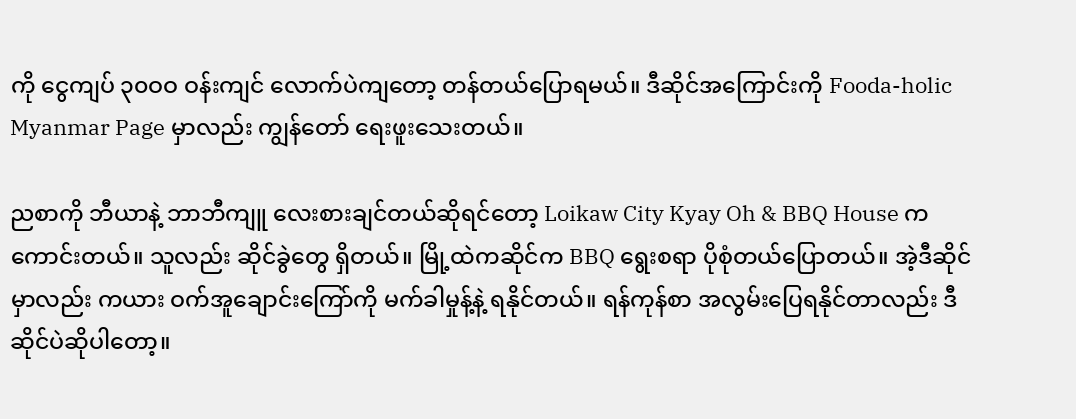ကို ငွေကျပ် ၃၀ဝဝ ဝန်းကျင် လောက်ပဲကျတော့ တန်တယ်ပြောရမယ်။ ဒီဆိုင်အကြောင်းကို Fooda-holic Myanmar Page မှာလည်း ကျွန်တော် ရေးဖူးသေးတယ်။

ညစာကို ဘီယာနဲ့ ဘာဘီကျူ လေးစားချင်တယ်ဆိုရင်တော့ Loikaw City Kyay Oh & BBQ House က ကောင်းတယ်။ သူလည်း ဆိုင်ခွဲတွေ ရှိတယ်။ မြို့ထဲကဆိုင်က BBQ ရွေးစရာ ပိုစုံတယ်ပြောတယ်။ အဲ့ဒီဆိုင်မှာလည်း ကယား ဝက်အူချောင်းကြော်ကို မက်ခါမှုန့်နဲ့ ရနိုင်တယ်။ ရန်ကုန်စာ အလွမ်းပြေရနိုင်တာလည်း ဒီဆိုင်ပဲဆိုပါတော့။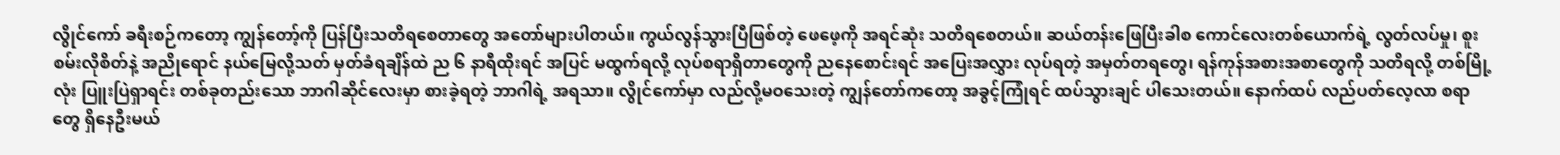လွိုင်ကော် ခရီးစဉ်ကတော့ ကျွန်တော့်ကို ပြန်ပြီးသတိရစေတာတွေ အတော်များပါတယ်။ ကွယ်လွန်သွားပြီဖြစ်တဲ့ ဖေဖေ့ကို အရင်ဆုံး သတိရစေတယ်။ ဆယ်တန်းဖြေပြီးခါစ ကောင်လေးတစ်ယောက်ရဲ့ လွတ်လပ်မှု၊ စူးစမ်းလိုစိတ်နဲ့ အညိုရောင် နယ်မြေလို့သတ် မှတ်ခံရချိန်ထဲ ည ၆ နာရီထိုးရင် အပြင် မထွက်ရလို့ လုပ်စရာရှိတာတွေကို ညနေစောင်းရင် အပြေးအလွှား လုပ်ရတဲ့ အမှတ်တရတွေ၊ ရန်ကုန်အစားအစာတွေကို သတိရလို့ တစ်မြို့လုံး ပြူးပြဲရှာရင်း တစ်ခုတည်းသော ဘာဂါဆိုင်လေးမှာ စားခဲ့ရတဲ့ ဘာဂါရဲ့ အရသာ။ လွိုင်ကော်မှာ လည်လို့မဝသေးတဲ့ ကျွန်တော်ကတော့ အခွင့်ကြုံရင် ထပ်သွားချင် ပါသေးတယ်။ နောက်ထပ် လည်ပတ်လေ့လာ စရာတွေ ရှိနေဦးမယ်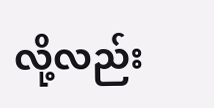လို့လည်း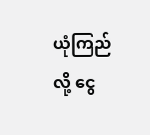ယုံကြည်လို့ ငွေ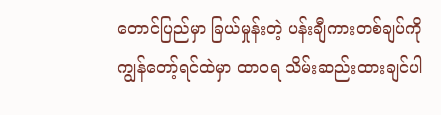တောင်ပြည်မှာ ခြယ်မှုန်းတဲ့ ပန်းချီကားတစ်ချပ်ကို ကျွန်တော့်ရင်ထဲမှာ ထာဝရ သိမ်းဆည်းထားချင်ပါ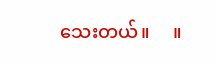သေးတယ်။     ။